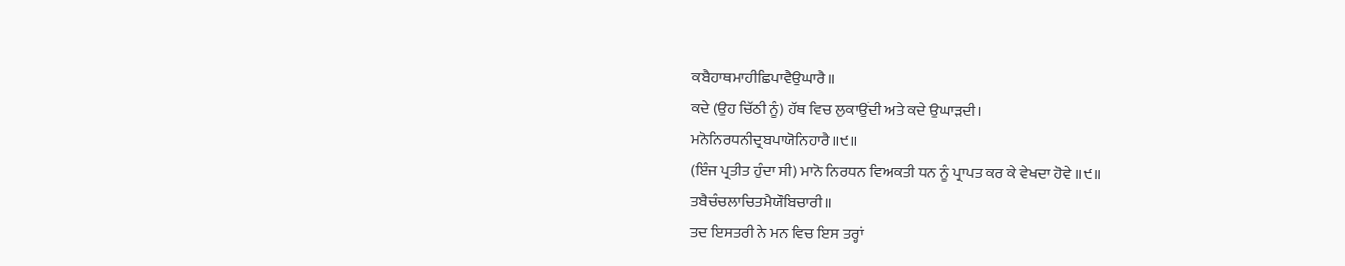ਕਬੈਹਾਥਮਾਹੀਛਿਪਾਵੈਉਘਾਰੈ॥
ਕਦੇ (ਉਹ ਚਿੱਠੀ ਨੂੰ) ਹੱਥ ਵਿਚ ਲੁਕਾਉਂਦੀ ਅਤੇ ਕਦੇ ਉਘਾੜਦੀ।
ਮਨੋਨਿਰਧਨੀਦ੍ਰਬਪਾਯੋਨਿਹਾਰੈ॥੯॥
(ਇੰਜ ਪ੍ਰਤੀਤ ਹੁੰਦਾ ਸੀ) ਮਾਨੋ ਨਿਰਧਨ ਵਿਅਕਤੀ ਧਨ ਨੂੰ ਪ੍ਰਾਪਤ ਕਰ ਕੇ ਵੇਖਦਾ ਹੋਵੇ ॥੯॥
ਤਬੈਚੰਚਲਾਚਿਤਮੈਯੌਬਿਚਾਰੀ॥
ਤਦ ਇਸਤਰੀ ਨੇ ਮਨ ਵਿਚ ਇਸ ਤਰ੍ਹਾਂ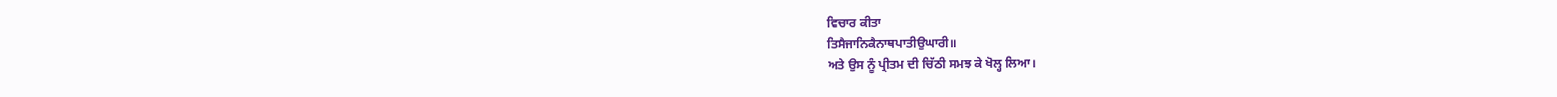ਵਿਚਾਰ ਕੀਤਾ
ਤਿਸੈਜਾਨਿਕੈਨਾਥਪਾਤੀਉਘਾਰੀ॥
ਅਤੇ ਉਸ ਨੂੰ ਪ੍ਰੀਤਮ ਦੀ ਚਿੱਠੀ ਸਮਝ ਕੇ ਖੋਲ੍ਹ ਲਿਆ।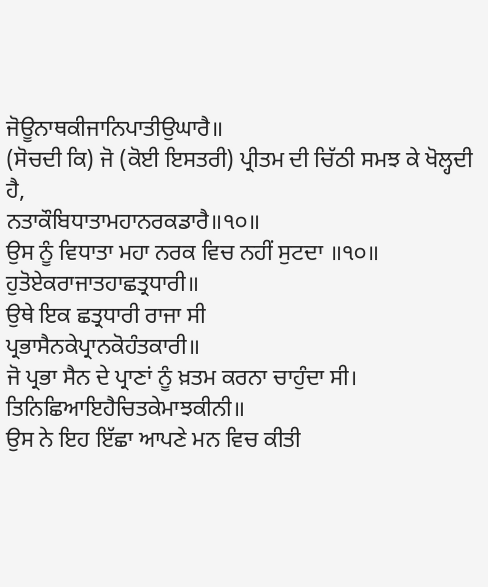ਜੋਊਨਾਥਕੀਜਾਨਿਪਾਤੀਉਘਾਰੈ॥
(ਸੋਚਦੀ ਕਿ) ਜੋ (ਕੋਈ ਇਸਤਰੀ) ਪ੍ਰੀਤਮ ਦੀ ਚਿੱਠੀ ਸਮਝ ਕੇ ਖੋਲ੍ਹਦੀ ਹੈ,
ਨਤਾਕੌਬਿਧਾਤਾਮਹਾਨਰਕਡਾਰੈ॥੧੦॥
ਉਸ ਨੂੰ ਵਿਧਾਤਾ ਮਹਾ ਨਰਕ ਵਿਚ ਨਹੀਂ ਸੁਟਦਾ ॥੧੦॥
ਹੁਤੋਏਕਰਾਜਾਤਹਾਛਤ੍ਰਧਾਰੀ॥
ਉਥੇ ਇਕ ਛਤ੍ਰਧਾਰੀ ਰਾਜਾ ਸੀ
ਪ੍ਰਭਾਸੈਨਕੇਪ੍ਰਾਨਕੋਹੰਤਕਾਰੀ॥
ਜੋ ਪ੍ਰਭਾ ਸੈਨ ਦੇ ਪ੍ਰਾਣਾਂ ਨੂੰ ਖ਼ਤਮ ਕਰਨਾ ਚਾਹੁੰਦਾ ਸੀ।
ਤਿਨਿਛਿਆਇਹੈਚਿਤਕੇਮਾਝਕੀਨੀ॥
ਉਸ ਨੇ ਇਹ ਇੱਛਾ ਆਪਣੇ ਮਨ ਵਿਚ ਕੀਤੀ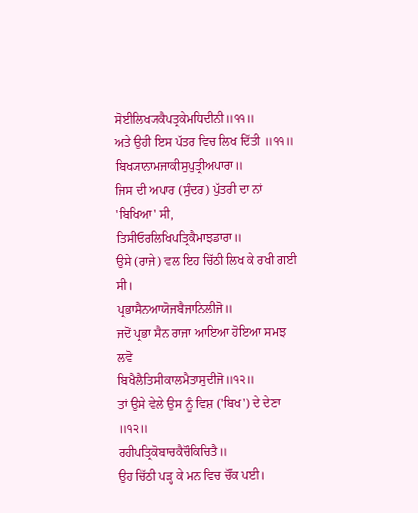ਸੋਈਲਿਖ੍ਯਕੈਪਤ੍ਰਕੇਮਧਿਦੀਨੀ॥੧੧॥
ਅਤੇ ਉਹੀ ਇਸ ਪੱਤਰ ਵਿਚ ਲਿਖ ਦਿੱਤੀ ॥੧੧॥
ਬਿਖ੍ਯਾਨਾਮਜਾਕੀਸੁਪੁਤ੍ਰੀਅਪਾਰਾ॥
ਜਿਸ ਦੀ ਅਪਾਰ (ਸੁੰਦਰ) ਪੁੱਤਰੀ ਦਾ ਨਾਂ 'ਬਿਖਿਆ' ਸੀ,
ਤਿਸੀਓਰਲਿਖਿਪਤ੍ਰਿਕੈਮਾਝਡਾਰਾ॥
ਉਸੇ (ਰਾਜੇ) ਵਲ ਇਹ ਚਿੱਠੀ ਲਿਖ ਕੇ ਰਖੀ ਗਈ ਸੀ।
ਪ੍ਰਭਾਸੈਨਆਯੋਜਬੈਜਾਨਿਲੀਜੋ॥
ਜਦੋਂ ਪ੍ਰਭਾ ਸੈਨ ਰਾਜਾ ਆਇਆ ਹੋਇਆ ਸਮਝ ਲਵੋ
ਬਿਖੈਲੈਤਿਸੀਕਾਲਮੈਤਾਸੁਦੀਜੋ॥੧੨॥
ਤਾਂ ਉਸੇ ਵੇਲੇ ਉਸ ਨੂੰ ਵਿਸ਼ ('ਬਿਖ') ਦੇ ਦੇਣਾ ॥੧੨॥
ਰਹੀਪਤ੍ਰਿਕੋਬਾਚਕੈਚੌਕਿਚਿਤੈ॥
ਉਹ ਚਿੱਠੀ ਪੜ੍ਹ ਕੇ ਮਨ ਵਿਚ ਚੌਂਕ ਪਈ।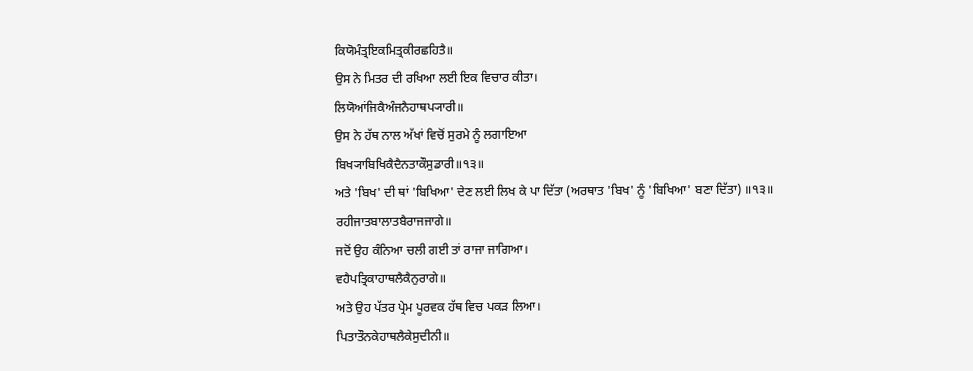ਕਿਯੋਮੰਤ੍ਰਇਕਮਿਤ੍ਰਕੀਰਛਹਿਤੈ॥
ਉਸ ਨੇ ਮਿਤਰ ਦੀ ਰਖਿਆ ਲਈ ਇਕ ਵਿਚਾਰ ਕੀਤਾ।
ਲਿਯੋਆਂਜਿਕੈਅੰਜਨੈਹਾਥਪ੍ਯਾਰੀ॥
ਉਸ ਨੇ ਹੱਥ ਨਾਲ ਅੱਖਾਂ ਵਿਚੋਂ ਸੁਰਮੇ ਨੂੰ ਲਗਾਇਆ
ਬਿਖ੍ਯਾਬਿਖਿਕੈਦੈਨਤਾਕੌਸੁਡਾਰੀ॥੧੩॥
ਅਤੇ 'ਬਿਖ' ਦੀ ਥਾਂ 'ਬਿਖਿਆ' ਦੇਣ ਲਈ ਲਿਖ ਕੇ ਪਾ ਦਿੱਤਾ (ਅਰਥਾਤ 'ਬਿਖ' ਨੂੰ 'ਬਿਖਿਆ' ਬਣਾ ਦਿੱਤਾ) ॥੧੩॥
ਰਹੀਜਾਤਬਾਲਾਤਬੈਰਾਜਜਾਗੇ॥
ਜਦੋਂ ਉਹ ਕੰਨਿਆ ਚਲੀ ਗਈ ਤਾਂ ਰਾਜਾ ਜਾਗਿਆ।
ਵਹੈਪਤ੍ਰਿਕਾਹਾਥਲੈਕੈਨੁਰਾਗੇ॥
ਅਤੇ ਉਹ ਪੱਤਰ ਪ੍ਰੇਮ ਪੂਰਵਕ ਹੱਥ ਵਿਚ ਪਕੜ ਲਿਆ।
ਪਿਤਾਤੌਨਕੇਹਾਥਲੈਕੇਸੁਦੀਨੀ॥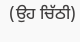(ਉਹ ਚਿੱਠੀ)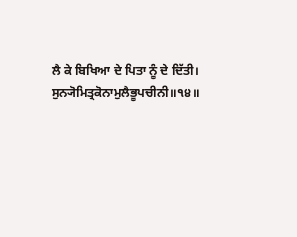ਲੈ ਕੇ ਬਿਖਿਆ ਦੇ ਪਿਤਾ ਨੂੰ ਦੇ ਦਿੱਤੀ।
ਸੁਨ੍ਯੋਮਿਤ੍ਰਕੋਨਾਮੁਲੈਭੂਪਚੀਨੀ॥੧੪॥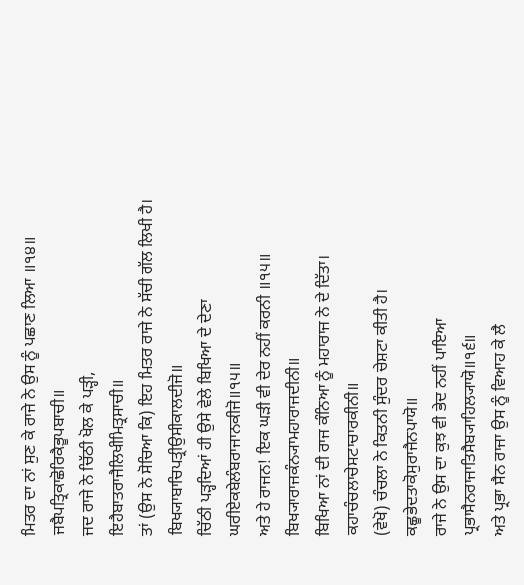ਮਿਤਰ ਦਾ ਨਾਂ ਸੁਣ ਕੇ ਰਾਜੇ ਨੇ ਉਸ ਨੂੰ ਪਛਾਣ ਲਿਆ ॥੧੪॥
ਜਬੈਪਤ੍ਰਿਕਾਛੋਰਿਕੈਭੂਪਬਾਚੀ॥
ਜਦ ਰਾਜੇ ਨੇ ਚਿੱਠੀ ਖੋਲ ਕੇ ਪੜ੍ਹੀ,
ਇਹੈਬਾਤਰਾਜੈਲਿਖੀਮਿਤ੍ਰਸਾਚੀ॥
ਤਾਂ (ਉਸ ਨੇ ਸੋਚਿਆ ਕਿ) ਇਹ ਮਿਤਰ ਰਾਜੇ ਨੇ ਸੱਚੀ ਗੱਲ ਲਿਖੀ ਹੈ।
ਬਿਖ੍ਯਾਬਾਚਿਪਤ੍ਰੀਉਸੀਕਾਲਦੀਜੋ॥
ਚਿੱਠੀ ਪੜ੍ਹਦਿਆਂ ਹੀ ਉਸੇ ਵੇਲੇ ਬਿਖਿਆ ਦੇ ਦੇਣਾ
ਘਰੀਏਕਬੇਲੰਬਰਾਜਾਨਕੀਜੋ॥੧੫॥
ਅਤੇ ਹੇ ਰਾਜਨ! ਇਕ ਘੜੀ ਵੀ ਦੇਰ ਨਹੀਂ ਕਰਨੀ ॥੧੫॥
ਬਿਖ੍ਯਾਰਾਜਕੰਨ੍ਯਾਮਹਾਰਾਜਦੀਨੀ॥
ਬਿਖਿਆ ਨਾਂ ਦੀ ਰਾਜ ਕੰਨਿਆ ਨੂੰ ਮਹਾਰਾਜ ਨੇ ਦੇ ਦਿੱਤਾ।
ਕਹਾਚੰਚਲਾਚੇਸਟਾਚਾਰਕੀਨੀ॥
(ਵੇਖੋ) ਚੰਚਲਾ ਨੇ ਕਿਤਨੀ ਸੁੰਦਰ ਚੇਸ਼ਟਾ ਕੀਤੀ ਹੈ।
ਕਛੂਭੇਦਤਾਕੋਸੁਰਾਜੈਨਪਾਯੋ॥
ਰਾਜੇ ਨੇ ਉਸ ਦਾ ਕੁਝ ਵੀ ਭੇਦ ਨਹੀਂ ਪਾਇਆ
ਪ੍ਰਭਾਸੈਨਰਾਜਾਤਿਸੈਬ੍ਯਾਹਿਲ੍ਯਾਯੋ॥੧੬॥
ਅਤੇ ਪ੍ਰਭਾ ਸੈਨ ਰਾਜਾ ਉਸ ਨੂੰ ਵਿਆਹ ਕੇ ਲੈ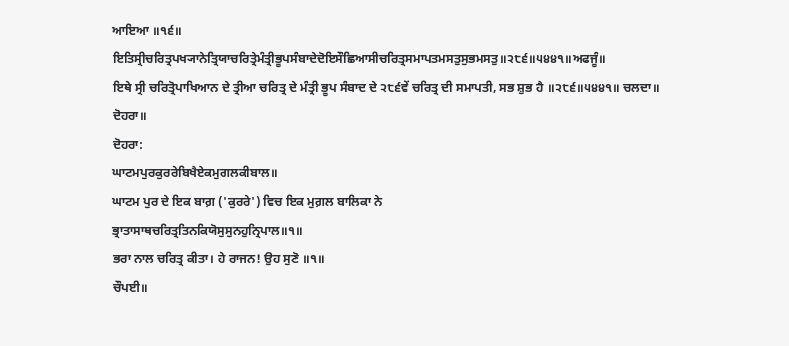ਆਇਆ ॥੧੬॥
ਇਤਿਸ੍ਰੀਚਰਿਤ੍ਰਪਖ੍ਯਾਨੇਤ੍ਰਿਯਾਚਰਿਤ੍ਰੇਮੰਤ੍ਰੀਭੂਪਸੰਬਾਦੇਦੋਇਸੌਛਿਆਸੀਚਰਿਤ੍ਰਸਮਾਪਤਮਸਤੁਸੁਭਮਸਤੁ॥੨੮੬॥੫੪੪੧॥ਅਫਜੂੰ॥
ਇਥੇ ਸ੍ਰੀ ਚਰਿਤ੍ਰੋਪਾਖਿਆਨ ਦੇ ਤ੍ਰੀਆ ਚਰਿਤ੍ਰ ਦੇ ਮੰਤ੍ਰੀ ਭੂਪ ਸੰਬਾਦ ਦੇ ੨੮੬ਵੇਂ ਚਰਿਤ੍ਰ ਦੀ ਸਮਾਪਤੀ, ਸਭ ਸ਼ੁਭ ਹੈ ॥੨੮੬॥੫੪੪੧॥ ਚਲਦਾ॥
ਦੋਹਰਾ॥
ਦੋਹਰਾ:
ਘਾਟਮਪੁਰਕੁਰਰੇਬਿਖੈਏਕਮੁਗਲਕੀਬਾਲ॥
ਘਾਟਮ ਪੁਰ ਦੇ ਇਕ ਬਾਗ਼ ('ਕੁਰਰੇ') ਵਿਚ ਇਕ ਮੁਗ਼ਲ ਬਾਲਿਕਾ ਨੇ
ਭ੍ਰਾਤਾਸਾਥਚਰਿਤ੍ਰਤਿਨਕਿਯੋਸੁਸੁਨਹੁਨ੍ਰਿਪਾਲ॥੧॥
ਭਰਾ ਨਾਲ ਚਰਿਤ੍ਰ ਕੀਤਾ। ਹੇ ਰਾਜਨ! ਉਹ ਸੁਣੋ ॥੧॥
ਚੌਪਈ॥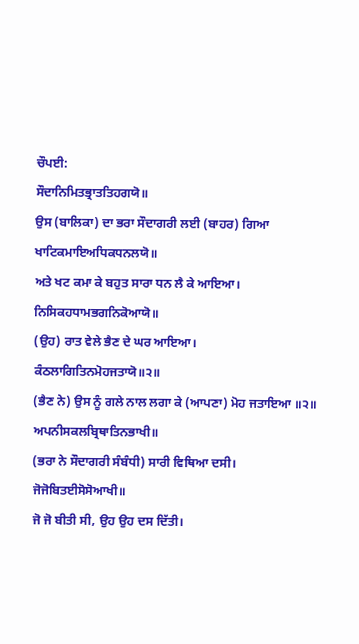ਚੌਪਈ:
ਸੌਦਾਨਿਮਿਤਭ੍ਰਾਤਤਿਹਗਯੋ॥
ਉਸ (ਬਾਲਿਕਾ) ਦਾ ਭਰਾ ਸੌਦਾਗਰੀ ਲਈ (ਬਾਹਰ) ਗਿਆ
ਖਾਟਿਕਮਾਇਅਧਿਕਧਨਲਯੋ॥
ਅਤੇ ਖਟ ਕਮਾ ਕੇ ਬਹੁਤ ਸਾਰਾ ਧਨ ਲੈ ਕੇ ਆਇਆ।
ਨਿਸਿਕਹਧਾਮਭਗਨਿਕੋਆਯੋ॥
(ਉਹ) ਰਾਤ ਵੇਲੇ ਭੈਣ ਦੇ ਘਰ ਆਇਆ।
ਕੰਠਲਾਗਿਤਿਨਮੋਹਜਤਾਯੋ॥੨॥
(ਭੈਣ ਨੇ) ਉਸ ਨੂੰ ਗਲੇ ਨਾਲ ਲਗਾ ਕੇ (ਆਪਣਾ) ਮੋਹ ਜਤਾਇਆ ॥੨॥
ਅਪਨੀਸਕਲਬ੍ਰਿਥਾਤਿਨਭਾਖੀ॥
(ਭਰਾ ਨੇ ਸੌਦਾਗਰੀ ਸੰਬੰਧੀ) ਸਾਰੀ ਵਿਥਿਆ ਦਸੀ।
ਜੋਜੋਬਿਤਈਸੋਸੋਆਖੀ॥
ਜੋ ਜੋ ਬੀਤੀ ਸੀ, ਉਹ ਉਹ ਦਸ ਦਿੱਤੀ।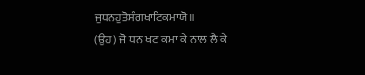ਜੁਧਨਹੁਤੋਸੰਗਖਾਟਿਕਮਾਯੋ॥
(ਉਹ) ਜੋ ਧਨ ਖਟ ਕਮਾ ਕੇ ਨਾਲ ਲੈ ਕੇ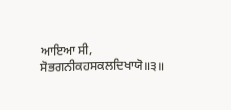ਆਇਆ ਸੀ,
ਸੋਭਗਨੀਕਹਸਕਲਦਿਖਾਯੋ॥੩॥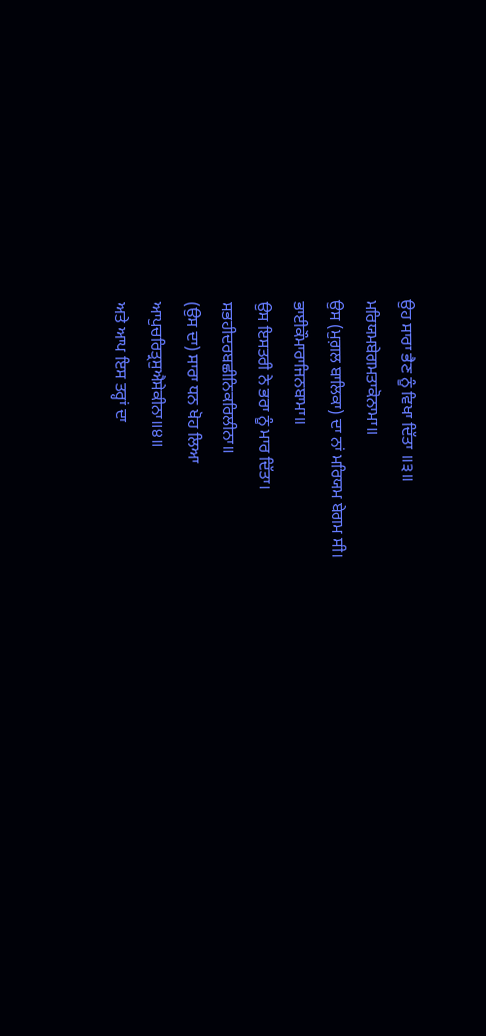ਉਹ ਸਾਰਾ ਭੈਣ ਨੂੰ ਵਿਖਾ ਦਿੱਤਾ ॥੩॥
ਮਰਿਯਮਬੇਗਮਤਾਕੋਨਾਮਾ॥
ਉਸ (ਮੁਗ਼ਲ ਬਾਲਿਕਾ) ਦਾ ਨਾਂ ਮਰਿਯਮ ਬੇਗਮ ਸੀ।
ਭਾਈਕੌਮਾਰਾਜਿਨਬਾਮਾ॥
ਉਸ ਇਸਤਰੀ ਨੇ ਭਰਾ ਨੂੰ ਮਾਰ ਦਿੱਤਾ।
ਸਭਹੀਦਰਬਛੀਨਿਕਰਿਲੀਨਾ॥
(ਉਸ ਦਾ) ਸਾਰਾ ਧਨ ਖੋਹ ਲਿਆ
ਆਪੁਚਰਿਤ੍ਰਸੁਐਸੇਕੀਨਾ॥੪॥
ਅਤੇ ਆਪ ਇਸ ਤਰ੍ਹਾਂ ਦਾ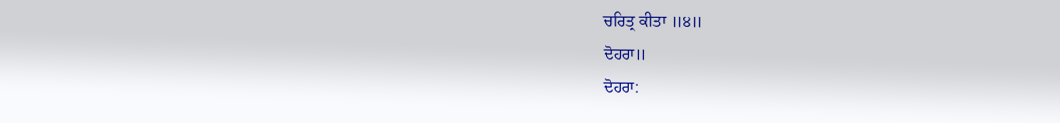ਚਰਿਤ੍ਰ ਕੀਤਾ ॥੪॥
ਦੋਹਰਾ॥
ਦੋਹਰਾ: